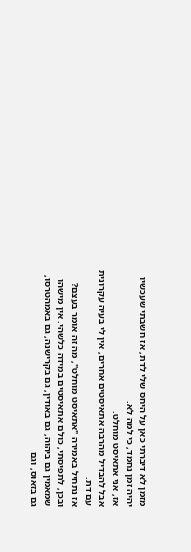מזמן לא דיברתי כאן על היחס שלי לדת, אז חשבתי שעכשיו יהיה זמן נחמד, כי למה לא.
אז, אני אתאיסט מוחלט.
אבל להבדיל מהרבה אתאיסטים אחרים, אין לי בעיה עקרונית עם דת.
אז נתחיל באמירה "אתאיסט מוחלט", מה זה אומר בעצם?
ובכן, לתפיסתי, כולם אתאיסטים במידה כלשהי. אין מישהו שמאמין גם ביהוה, גם באודין, גם בקרישנה, גם באמהטרסו, גם בזאוס, וגם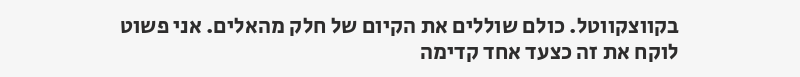בקווצקווטל. כולם שוללים את הקיום של חלק מהאלים. אני פשוט לוקח את זה כצעד אחד קדימה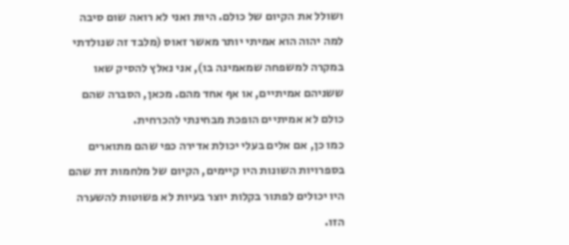ושולל את הקיום של כולם. היות ואני לא רואה שום סיבה למה יהוה הוא אמיתי יותר מאשר זאוס (מלבד זה שנולדתי במקרה למשפחה שמאמינה בו), אני נאלץ להסיק שאו ששניהם אמיתיים, או אף אחד מהם. מכאן, הסברה שהם כולם לא אמיתיים הופכת מבחינתי להכרחית.
כמו כן, אם אלים בעלי יכולת אדירה כפי שהם מתוארים בספרויות השונות היו קיימים, הקיום של מלחמות דת שהם היו יכולים לפתור בקלות יוצר בעיות לא פשוטות להשערה הזו.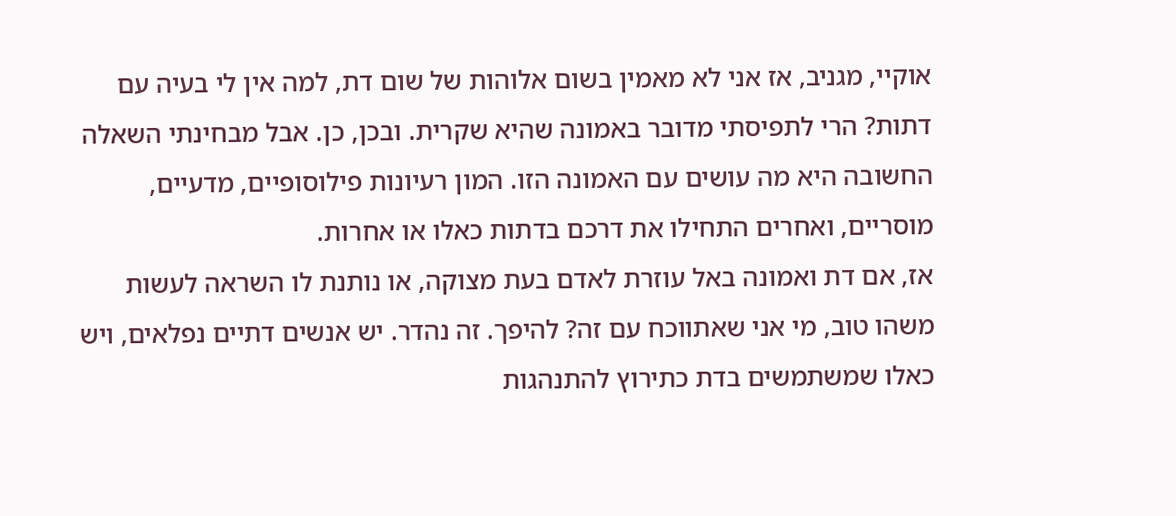אוקיי, מגניב, אז אני לא מאמין בשום אלוהות של שום דת, למה אין לי בעיה עם דתות? הרי לתפיסתי מדובר באמונה שהיא שקרית. ובכן, כן. אבל מבחינתי השאלה החשובה היא מה עושים עם האמונה הזו. המון רעיונות פילוסופיים, מדעיים, מוסריים, ואחרים התחילו את דרכם בדתות כאלו או אחרות.
אז, אם דת ואמונה באל עוזרת לאדם בעת מצוקה, או נותנת לו השראה לעשות משהו טוב, מי אני שאתווכח עם זה? להיפך. זה נהדר. יש אנשים דתיים נפלאים, ויש כאלו שמשתמשים בדת כתירוץ להתנהגות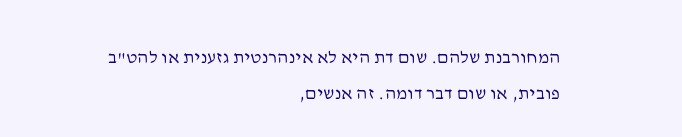המחורבנת שלהם. שום דת היא לא אינהרנטית גזענית או להט"ב פובית, או שום דבר דומה. זה אנשים,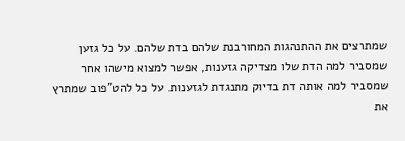שמתרצים את ההתנהגות המחורבנת שלהם בדת שלהם. על כל גזען שמסביר למה הדת שלו מצדיקה גזענות, אפשר למצוא מישהו אחר שמסביר למה אותה דת בדיוק מתנגדת לגזענות. על כל להט"פוב שמתרץ את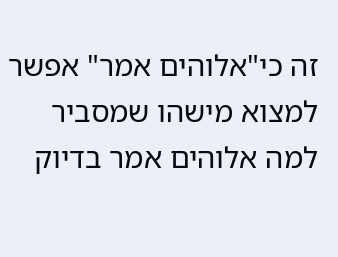זה כי"אלוהים אמר" אפשר למצוא מישהו שמסביר למה אלוהים אמר בדיוק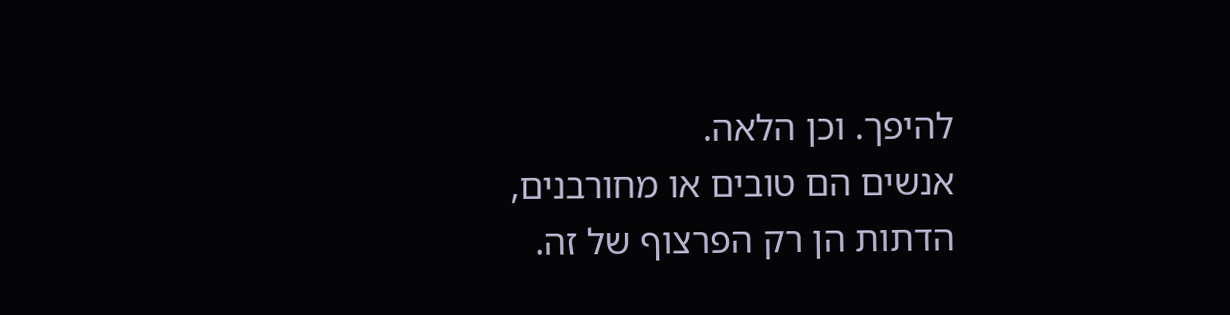להיפך. וכן הלאה.
אנשים הם טובים או מחורבנים, הדתות הן רק הפרצוף של זה.